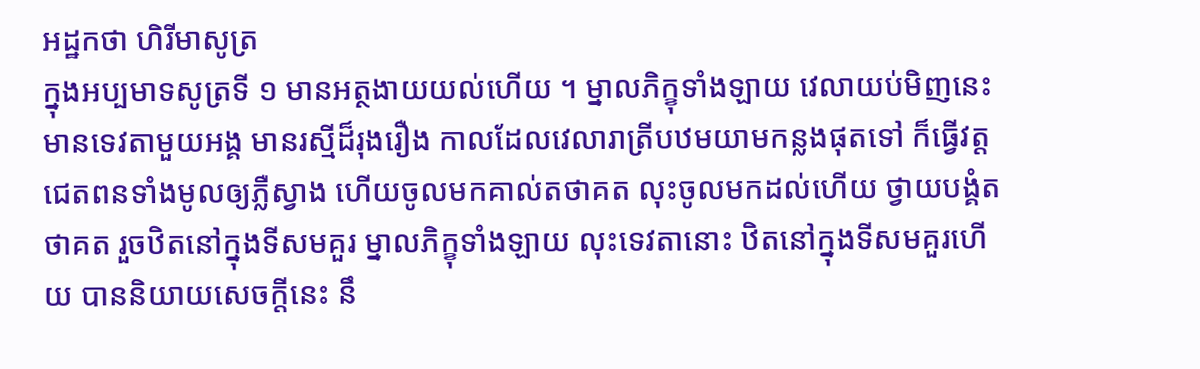អដ្ឋកថា ហិរីមាសូត្រ
ក្នុងអប្បមាទសូត្រទី ១ មានអត្ថងាយយល់ហើយ ។ ម្នាលភិក្ខុទាំងឡាយ វេលាយប់មិញនេះ មានទេវតាមួយអង្គ មានរស្មីដ៏រុងរឿង កាលដែលវេលារាត្រីបឋមយាមកន្លងផុតទៅ ក៏ធ្វើវត្តជេតពនទាំងមូលឲ្យភ្លឺស្វាង ហើយចូលមកគាល់តថាគត លុះចូលមកដល់ហើយ ថ្វាយបង្គំតថាគត រួចឋិតនៅក្នុងទីសមគួរ ម្នាលភិក្ខុទាំងឡាយ លុះទេវតានោះ ឋិតនៅក្នុងទីសមគួរហើយ បាននិយាយសេចក្តីនេះ នឹ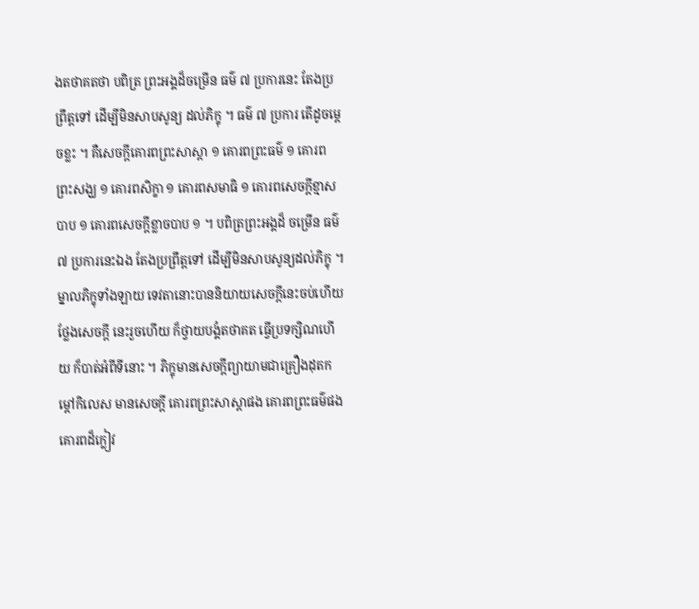ងតថាគតថា បពិត្រ ព្រះអង្គដ៏ចម្រើន ធម៌ ៧ ប្រការនេះ តែងប្រព្រឹត្តទៅ ដើម្បីមិនសាបសូន្យ ដល់ភិក្ខុ ។ ធម៌ ៧ ប្រការ តើដូចម្តេចខ្លះ ។ គឺសេចក្តីគោរពព្រះសាស្តា ១ គោរពព្រះធម៌ ១ គោរពព្រះសង្ឃ ១ គោរពសិក្ខា ១ គោរពសមាធិ ១ គោរពសេចក្តីខ្មាសបាប ១ គោរពសេចក្តីខ្លាចបាប ១ ។ បពិត្រព្រះអង្គដ៏ ចម្រើន ធម៌ ៧ ប្រការនេះឯង តែងប្រព្រឹត្តទៅ ដើម្បីមិនសាបសូន្យដល់ភិក្ខុ ។ ម្នាលភិក្ខុទាំងឡាយ ទេវតានោះបាននិយាយសេចក្តីនេះចប់ហើយ ថ្លែងសេចក្តី នេះរួចហើយ ក៏ថ្វាយបង្គំតថាគត ធ្វើប្រទក្សិណហើយ ក៏បាត់អំពីទីនោះ ។ ភិក្ខុមានសេចក្តីព្យាយាមជាគ្រឿងដុតកម្តៅកិលេស មានសេចក្តី គោរពព្រះសាស្តាផង គោរពព្រះធម៌ផង គោរពដ៏ក្លៀវ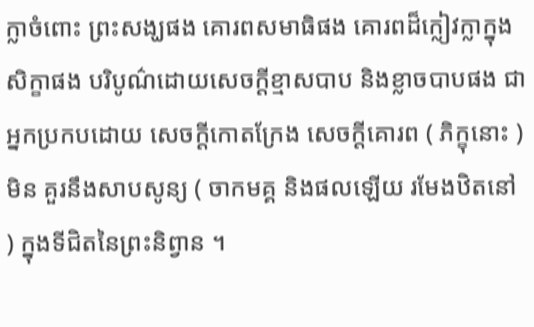ក្លាចំពោះ ព្រះសង្ឃផង គោរពសមាធិផង គោរពដ៏ក្លៀវក្លាក្នុងសិក្ខាផង បរិបូណ៌ដោយសេចក្តីខ្មាសបាប និងខ្លាចបាបផង ជាអ្នកប្រកបដោយ សេចក្តីកោតក្រែង សេចក្តីគោរព ( ភិក្ខុនោះ ) មិន គួរនឹងសាបសូន្យ ( ចាកមគ្គ និងផលឡើយ រមែងឋិតនៅ ) ក្នុងទីជិតនៃព្រះនិព្វាន ។